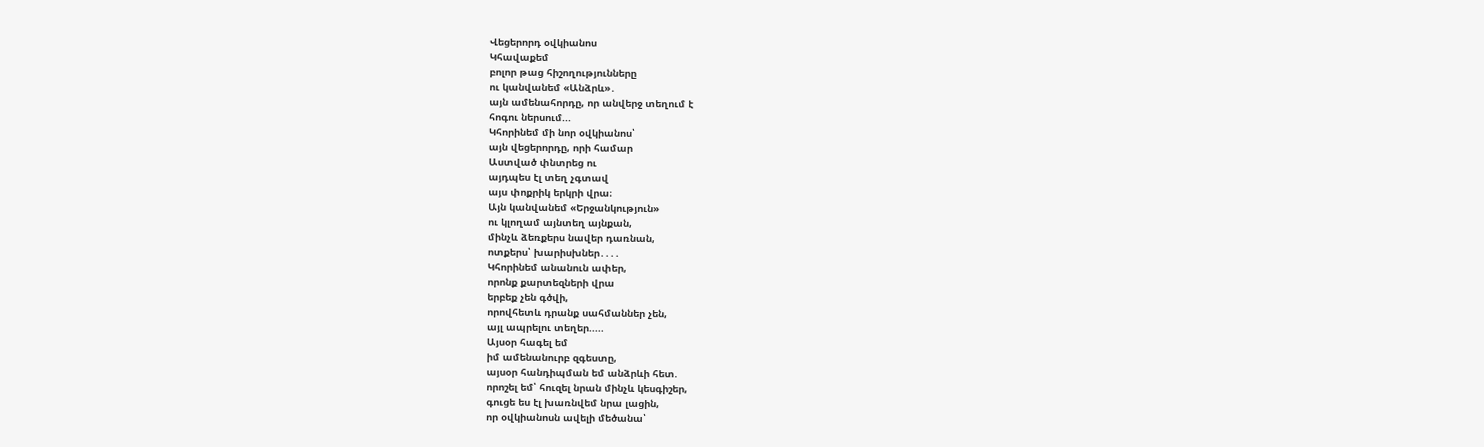Վեցերորդ օվկիանոս
Կհավաքեմ
բոլոր թաց հիշողությունները
ու կանվանեմ «Անձրև»․
այն ամենահորդը, որ անվերջ տեղում է
հոգու ներսում...
Կհորինեմ մի նոր օվկիանոս՝
այն վեցերորդը, որի համար
Աստված փնտրեց ու
այդպես էլ տեղ չգտավ
այս փոքրիկ երկրի վրա։
Այն կանվանեմ «Երջանկություն»
ու կլողամ այնտեղ այնքան,
մինչև ձեռքերս նավեր դառնան,
ոտքերս՝ խարիսխներ․․․․
Կհորինեմ անանուն ափեր,
որոնք քարտեզների վրա
երբեք չեն գծվի,
որովհետև դրանք սահմաններ չեն,
այլ ապրելու տեղեր.....
Այսօր հագել եմ
իմ ամենանուրբ զգեստը,
այսօր հանդիպման եմ անձրևի հետ.
որոշել եմ՝ հուզել նրան մինչև կեսգիշեր,
գուցե ես էլ խառնվեմ նրա լացին,
որ օվկիանոսն ավելի մեծանա՝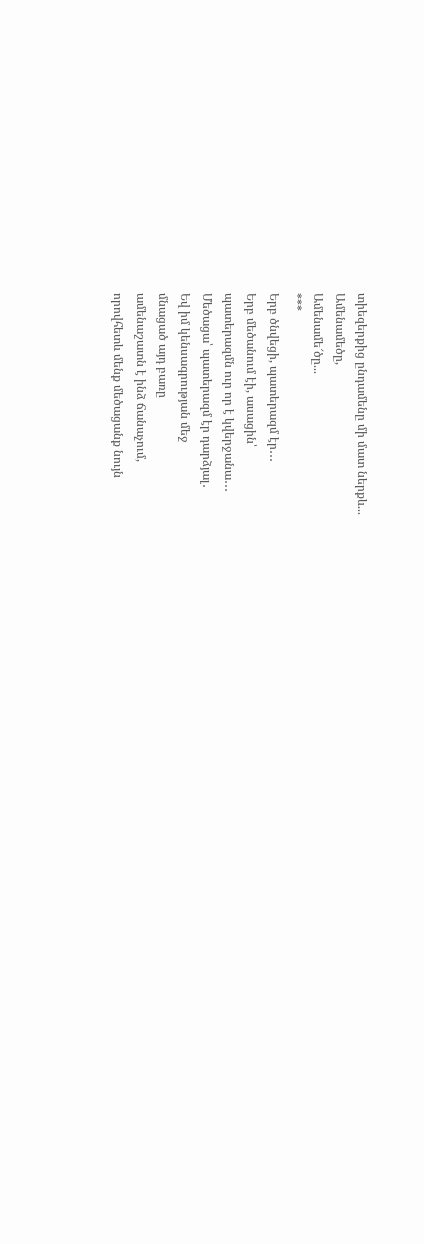տիեզերքից ընդամենը մի մատ ներքև...
Ամենամեծը,
Ամենամե՜ծը...
***
Երբ ծնվեցի, պատերազմ էր․․․
Երբ մեծանում էի, ասացին՝
պատերազմն ուր որ է կվերջանա․․․
Մեծացա՝ պատերազմ էր դարձյալ․
Եվ իմ կենսագրության մեջ
մնացած այդ բառը
ամենաշատն է ինձ ճանաչում,
որովհետև մենք մեծացանք նույն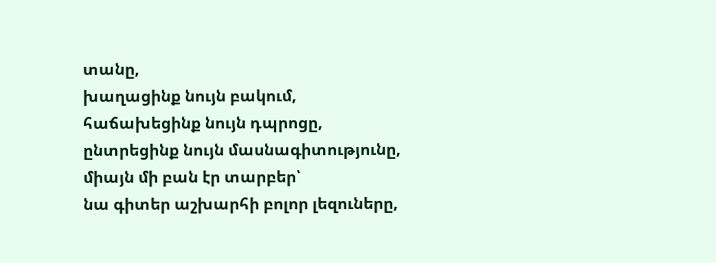տանը,
խաղացինք նույն բակում,
հաճախեցինք նույն դպրոցը,
ընտրեցինք նույն մասնագիտությունը,
միայն մի բան էր տարբեր՝
նա գիտեր աշխարհի բոլոր լեզուները,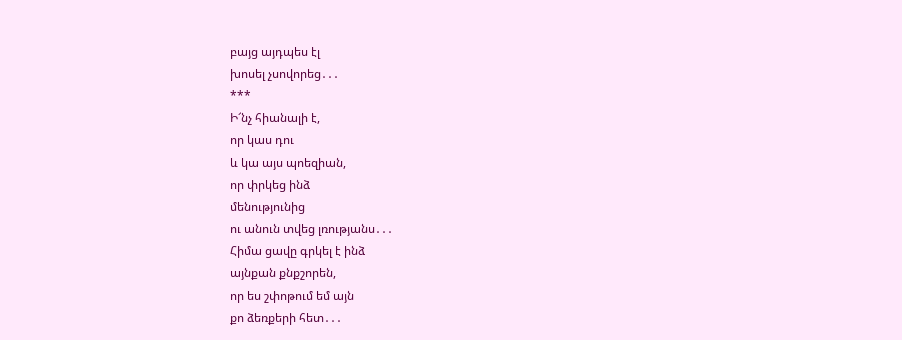բայց այդպես էլ
խոսել չսովորեց․․․
***
Ի՜նչ հիանալի է,
որ կաս դու
և կա այս պոեզիան,
որ փրկեց ինձ
մենությունից
ու անուն տվեց լռությանս․․․
Հիմա ցավը գրկել է ինձ
այնքան քնքշորեն,
որ ես շփոթում եմ այն
քո ձեռքերի հետ․․․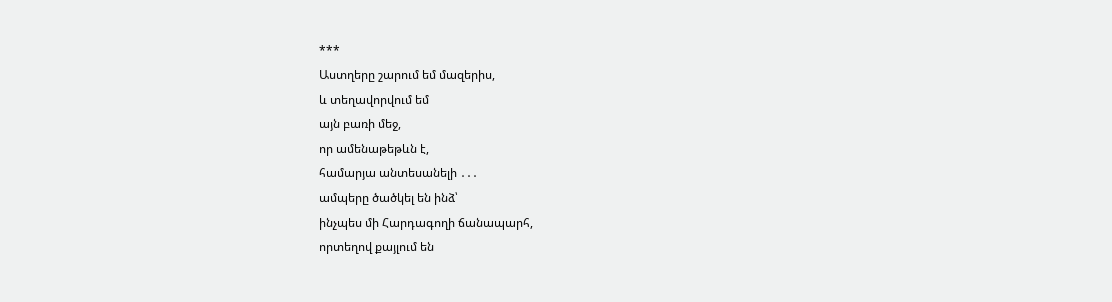***
Աստղերը շարում եմ մազերիս,
և տեղավորվում եմ
այն բառի մեջ,
որ ամենաթեթևն է,
համարյա անտեսանելի ․․․
ամպերը ծածկել են ինձ՝
ինչպես մի Հարդագողի ճանապարհ,
որտեղով քայլում են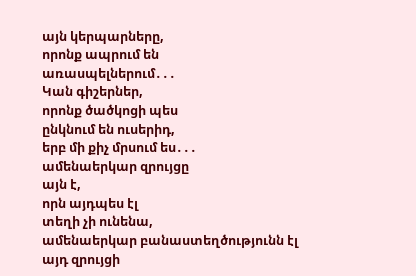այն կերպարները,
որոնք ապրում են
առասպելներում․․․
Կան գիշերներ,
որոնք ծածկոցի պես
ընկնում են ուսերիդ,
երբ մի քիչ մրսում ես․․․
ամենաերկար զրույցը
այն է,
որն այդպես էլ
տեղի չի ունենա,
ամենաերկար բանաստեղծությունն էլ
այդ զրույցի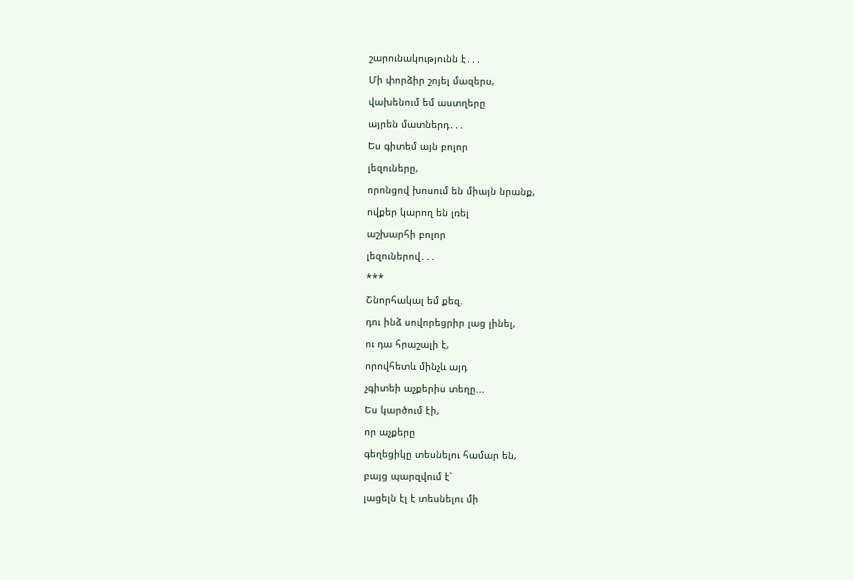շարունակությունն է․․․
Մի փորձիր շոյել մազերս,
վախենում եմ աստղերը
այրեն մատներդ․․․
Ես գիտեմ այն բոլոր
լեզուները,
որոնցով խոսում են միայն նրանք,
ովքեր կարող են լռել
աշխարհի բոլոր
լեզուներով․․․
***
Շնորհակալ եմ քեզ.
դու ինձ սովորեցրիր լաց լինել,
ու դա հրաշալի է,
որովհետև մինչև այդ
չգիտեի աչքերիս տեղը...
Ես կարծում էի,
որ աչքերը
գեղեցիկը տեսնելու համար են,
բայց պարզվում է՝
լացելն էլ է տեսնելու մի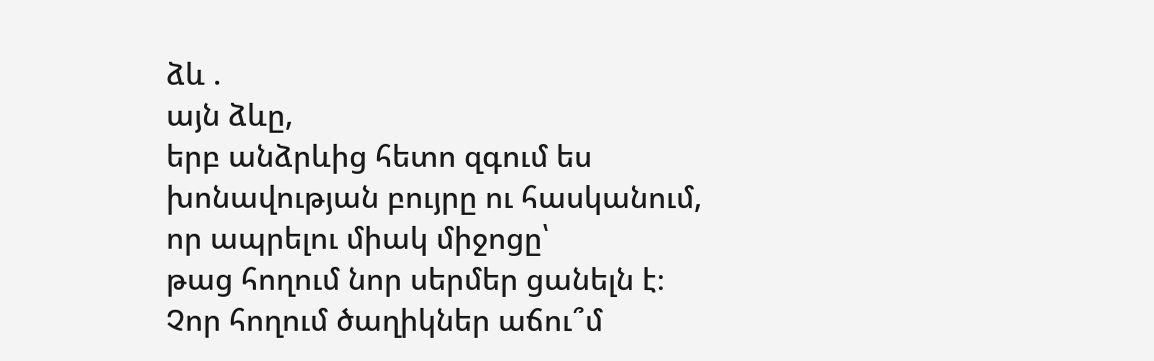ձև .
այն ձևը,
երբ անձրևից հետո զգում ես
խոնավության բույրը ու հասկանում,
որ ապրելու միակ միջոցը՝
թաց հողում նոր սերմեր ցանելն է։
Չոր հողում ծաղիկներ աճու՞մ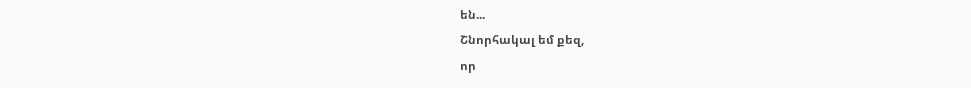են...
Շնորհակալ եմ քեզ,
որ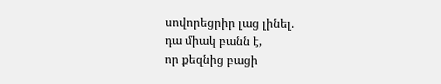սովորեցրիր լաց լինել.
դա միակ բանն է,
որ քեզնից բացի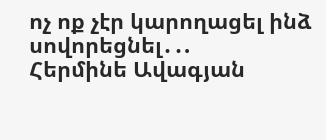ոչ ոք չէր կարողացել ինձ սովորեցնել․․.
Հերմինե Ավագյան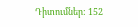Դիտումներ: 152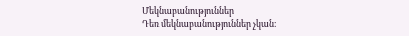Մեկնաբանություններ
Դեռ մեկնաբանություններ չկան։